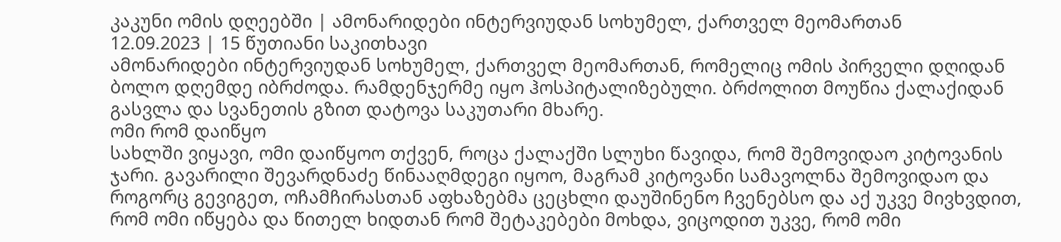კაკუნი ომის დღეებში | ამონარიდები ინტერვიუდან სოხუმელ, ქართველ მეომართან
12.09.2023 | 15 წუთიანი საკითხავი
ამონარიდები ინტერვიუდან სოხუმელ, ქართველ მეომართან, რომელიც ომის პირველი დღიდან ბოლო დღემდე იბრძოდა. რამდენჯერმე იყო ჰოსპიტალიზებული. ბრძოლით მოუწია ქალაქიდან გასვლა და სვანეთის გზით დატოვა საკუთარი მხარე.
ომი რომ დაიწყო
სახლში ვიყავი, ომი დაიწყოო თქვენ, როცა ქალაქში სლუხი წავიდა, რომ შემოვიდაო კიტოვანის ჯარი. გავარილი შევარდნაძე წინააღმდეგი იყოო, მაგრამ კიტოვანი სამავოლნა შემოვიდაო და როგორც გევიგეთ, ოჩამჩირასთან აფხაზებმა ცეცხლი დაუშინენო ჩვენებსო და აქ უკვე მივხვდით, რომ ომი იწყება და წითელ ხიდთან რომ შეტაკებები მოხდა, ვიცოდით უკვე, რომ ომი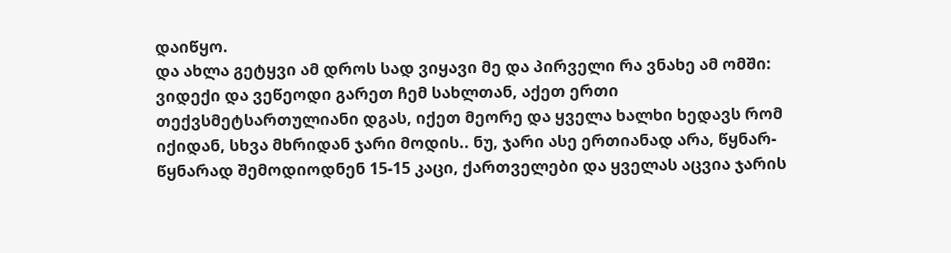დაიწყო.
და ახლა გეტყვი ამ დროს სად ვიყავი მე და პირველი რა ვნახე ამ ომში:
ვიდექი და ვეწეოდი გარეთ ჩემ სახლთან, აქეთ ერთი თექვსმეტსართულიანი დგას, იქეთ მეორე და ყველა ხალხი ხედავს რომ იქიდან, სხვა მხრიდან ჯარი მოდის.. ნუ, ჯარი ასე ერთიანად არა, წყნარ-წყნარად შემოდიოდნენ 15-15 კაცი, ქართველები და ყველას აცვია ჯარის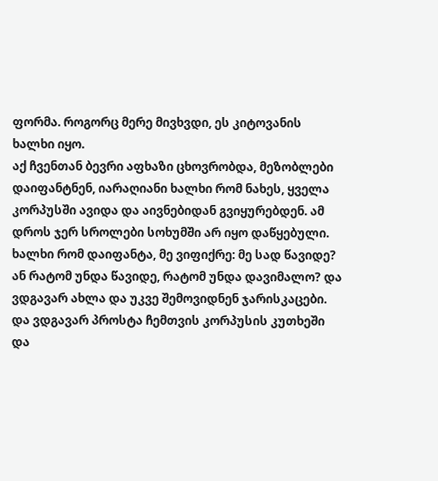ფორმა. როგორც მერე მივხვდი, ეს კიტოვანის ხალხი იყო.
აქ ჩვენთან ბევრი აფხაზი ცხოვრობდა, მეზობლები დაიფანტნენ, იარაღიანი ხალხი რომ ნახეს, ყველა კორპუსში ავიდა და აივნებიდან გვიყურებდენ. ამ დროს ჯერ სროლები სოხუმში არ იყო დაწყებული. ხალხი რომ დაიფანტა, მე ვიფიქრე: მე სად წავიდე? ან რატომ უნდა წავიდე, რატომ უნდა დავიმალო? და ვდგავარ ახლა და უკვე შემოვიდნენ ჯარისკაცები.
და ვდგავარ პროსტა ჩემთვის კორპუსის კუთხეში და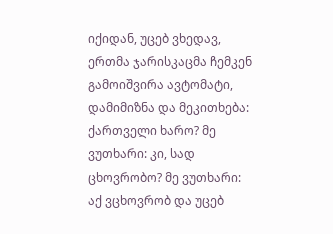იქიდან, უცებ ვხედავ, ერთმა ჯარისკაცმა ჩემკენ გამოიშვირა ავტომატი, დამიმიზნა და მეკითხება: ქართველი ხარო? მე ვუთხარი: კი, სად ცხოვრობო? მე ვუთხარი: აქ ვცხოვრობ და უცებ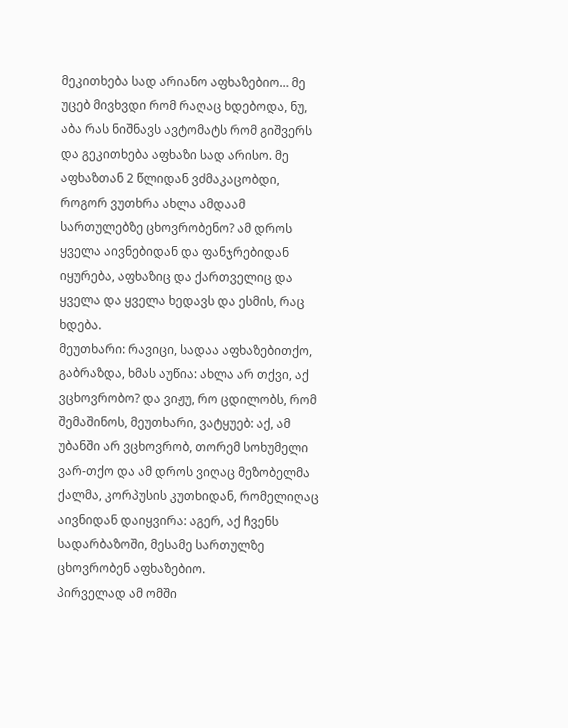მეკითხება სად არიანო აფხაზებიო… მე უცებ მივხვდი რომ რაღაც ხდებოდა, ნუ, აბა რას ნიშნავს ავტომატს რომ გიშვერს და გეკითხება აფხაზი სად არისო. მე აფხაზთან 2 წლიდან ვძმაკაცობდი, როგორ ვუთხრა ახლა ამდაამ სართულებზე ცხოვრობენო? ამ დროს ყველა აივნებიდან და ფანჯრებიდან იყურება, აფხაზიც და ქართველიც და ყველა და ყველა ხედავს და ესმის, რაც ხდება.
მეუთხარი: რავიცი, სადაა აფხაზებითქო, გაბრაზდა, ხმას აუწია: ახლა არ თქვი, აქ ვცხოვრობო? და ვიჟუ, რო ცდილობს, რომ შემაშინოს, მეუთხარი, ვატყუებ: აქ, ამ უბანში არ ვცხოვრობ, თორემ სოხუმელი ვარ-თქო და ამ დროს ვიღაც მეზობელმა ქალმა, კორპუსის კუთხიდან, რომელიღაც აივნიდან დაიყვირა: აგერ, აქ ჩვენს სადარბაზოში, მესამე სართულზე ცხოვრობენ აფხაზებიო.
პირველად ამ ომში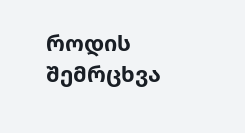როდის შემრცხვა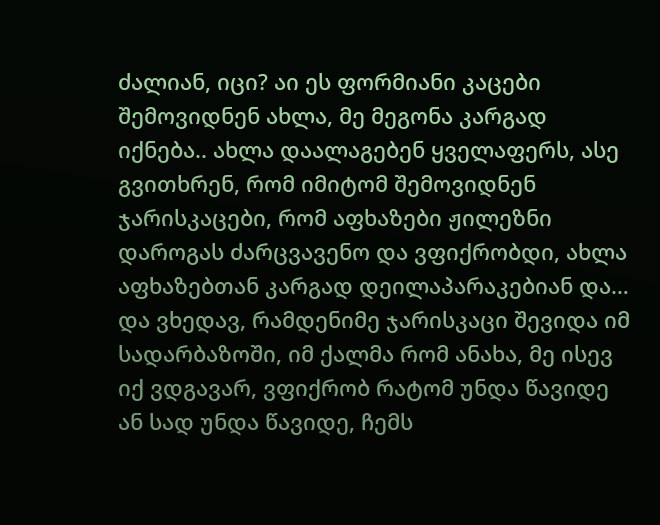ძალიან, იცი? აი ეს ფორმიანი კაცები შემოვიდნენ ახლა, მე მეგონა კარგად იქნება.. ახლა დაალაგებენ ყველაფერს, ასე გვითხრენ, რომ იმიტომ შემოვიდნენ ჯარისკაცები, რომ აფხაზები ჟილეზნი დაროგას ძარცვავენო და ვფიქრობდი, ახლა აფხაზებთან კარგად დეილაპარაკებიან და… და ვხედავ, რამდენიმე ჯარისკაცი შევიდა იმ სადარბაზოში, იმ ქალმა რომ ანახა, მე ისევ იქ ვდგავარ, ვფიქრობ რატომ უნდა წავიდე ან სად უნდა წავიდე, ჩემს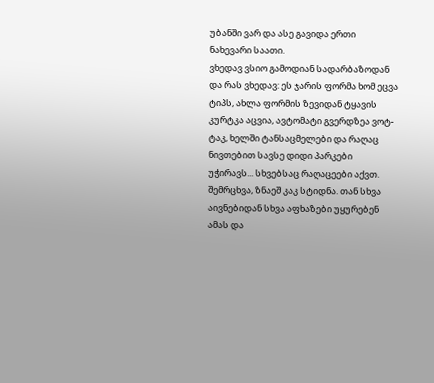უბანში ვარ და ასე გავიდა ერთი ნახევარი საათი.
ვხედავ ვსიო გამოდიან სადარბაზოდან და რას ვხედავ: ეს ჯარის ფორმა ხომ ეცვა ტიპს, ახლა ფორმის ზევიდან ტყავის კურტკა აცვია, ავტომატი გვერდზეა ვოტ-ტაკ, ხელში ტანსაცმელები და რაღაც ნივთებით სავსე დიდი პარკები უჭირავს... სხვებსაც რაღაცეები აქვთ.
შემრცხვა, ზნაეშ კაკ სტიდნა. თან სხვა აივნებიდან სხვა აფხაზები უყურებენ ამას და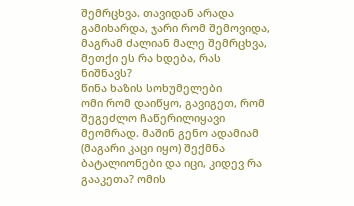შემრცხვა. თავიდან არადა გამიხარდა, ჯარი რომ შემოვიდა, მაგრამ ძალიან მალე შემრცხვა, მეთქი ეს რა ხდება, რას ნიშნავს?
წინა ხაზის სოხუმელები
ომი რომ დაიწყო, გავიგეთ, რომ შეგეძლო ჩაწერილიყავი მეომრად. მაშინ გენო ადამიამ (მაგარი კაცი იყო) შექმნა ბატალიონები და იცი, კიდევ რა გააკეთა? ომის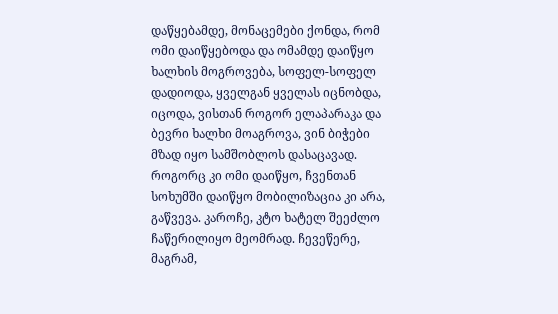დაწყებამდე, მონაცემები ქონდა, რომ ომი დაიწყებოდა და ომამდე დაიწყო ხალხის მოგროვება, სოფელ-სოფელ დადიოდა, ყველგან ყველას იცნობდა, იცოდა, ვისთან როგორ ელაპარაკა და ბევრი ხალხი მოაგროვა, ვინ ბიჭები მზად იყო სამშობლოს დასაცავად.
როგორც კი ომი დაიწყო, ჩვენთან სოხუმში დაიწყო მობილიზაცია კი არა, გაწვევა. კაროჩე, კტო ხატელ შეეძლო ჩაწერილიყო მეომრად. ჩევეწერე, მაგრამ,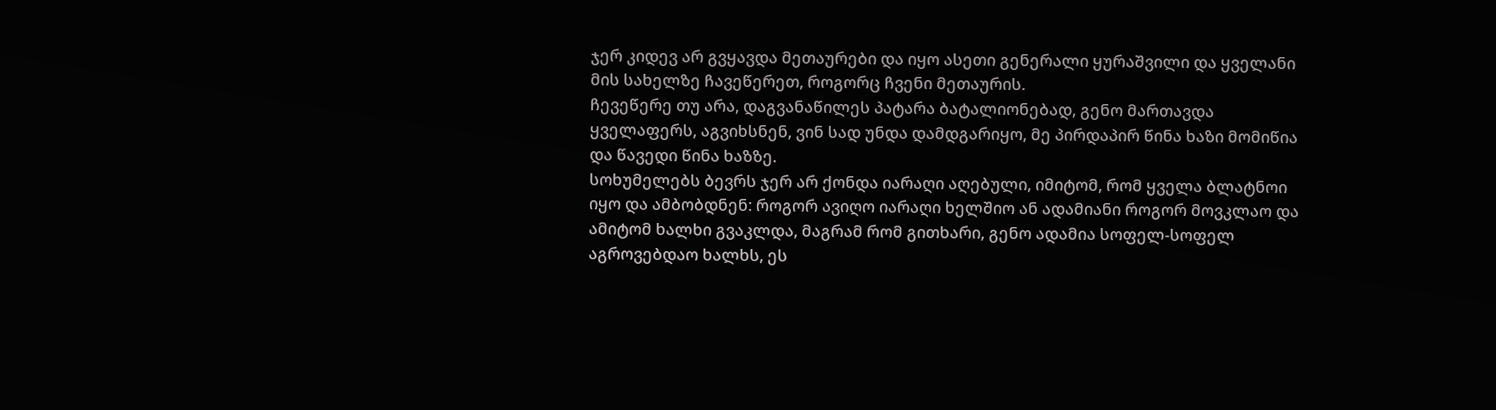ჯერ კიდევ არ გვყავდა მეთაურები და იყო ასეთი გენერალი ყურაშვილი და ყველანი მის სახელზე ჩავეწერეთ, როგორც ჩვენი მეთაურის.
ჩევეწერე თუ არა, დაგვანაწილეს პატარა ბატალიონებად, გენო მართავდა ყველაფერს, აგვიხსნენ, ვინ სად უნდა დამდგარიყო, მე პირდაპირ წინა ხაზი მომიწია და წავედი წინა ხაზზე.
სოხუმელებს ბევრს ჯერ არ ქონდა იარაღი აღებული, იმიტომ, რომ ყველა ბლატნოი იყო და ამბობდნენ: როგორ ავიღო იარაღი ხელშიო ან ადამიანი როგორ მოვკლაო და ამიტომ ხალხი გვაკლდა, მაგრამ რომ გითხარი, გენო ადამია სოფელ-სოფელ აგროვებდაო ხალხს, ეს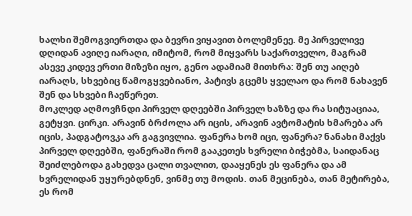ხალხი შემოგვიერთდა და ბევრი ვიყავით ბოლემენეე. მე პირველივე დღიდან ავიღე იარაღი, იმიტომ, რომ მიყვარს საქართველო, მაგრამ ასევე კიდევ ერთი მიზეზი იყო, გენო ადამიამ მითხრა: შენ თუ აიღებ იარაღს, სხვებიც წამოგყვებიანო, პატივს გცემს ყველაო და რომ ნახავენ შენ და სხვები ჩაეწერეთ.
მოკლედ აღმოვჩნდი პირველ დღეებში პირველ ხაზზე და რა სიტუაციაა, გეტყვი. ცირკი. არავინ ბრძოლა არ იცის, არავინ ავტომატის ხმარება არ იცის, პადგატოვკა არ გაგვივლია. ფანერა ხომ იცი, ფანერა? ნანახი მაქვს პირველ დღეებში, ფანერაში რომ გააკეთეს ხვრელი ბიჭებმა, საიდანაც შეიძლებოდა გახედვა ცალი თვალით, დააყენეს ეს ფანერა და ამ ხვრელიდან უყურებდნენ, ვინმე თუ მოდის. თან მეცინება, თან მეტირება, ეს რომ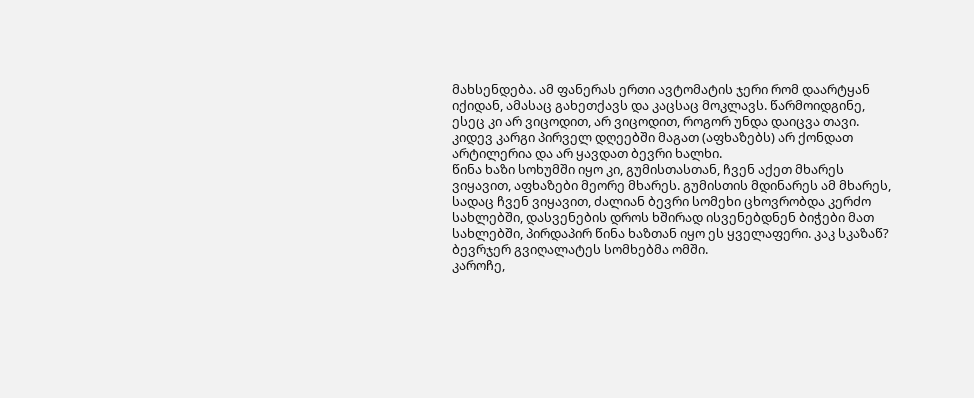მახსენდება. ამ ფანერას ერთი ავტომატის ჯერი რომ დაარტყან იქიდან, ამასაც გახეთქავს და კაცსაც მოკლავს. წარმოიდგინე, ესეც კი არ ვიცოდით, არ ვიცოდით, როგორ უნდა დაიცვა თავი.
კიდევ კარგი პირველ დღეებში მაგათ (აფხაზებს) არ ქონდათ არტილერია და არ ყავდათ ბევრი ხალხი.
წინა ხაზი სოხუმში იყო კი, გუმისთასთან, ჩვენ აქეთ მხარეს ვიყავით, აფხაზები მეორე მხარეს. გუმისთის მდინარეს ამ მხარეს, სადაც ჩვენ ვიყავით, ძალიან ბევრი სომეხი ცხოვრობდა კერძო სახლებში, დასვენების დროს ხშირად ისვენებდნენ ბიჭები მათ სახლებში, პირდაპირ წინა ხაზთან იყო ეს ყველაფერი. კაკ სკაზაწ? ბევრჯერ გვიღალატეს სომხებმა ომში.
კაროჩე,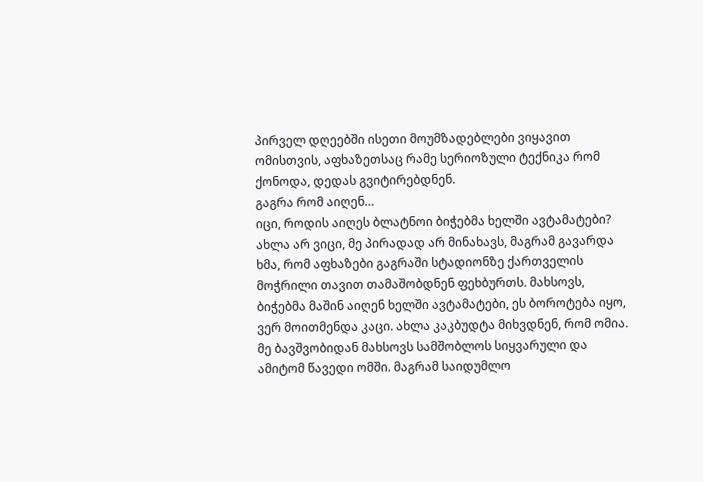პირველ დღეებში ისეთი მოუმზადებლები ვიყავით ომისთვის, აფხაზეთსაც რამე სერიოზული ტექნიკა რომ ქონოდა, დედას გვიტირებდნენ.
გაგრა რომ აიღენ…
იცი, როდის აიღეს ბლატნოი ბიჭებმა ხელში ავტამატები?
ახლა არ ვიცი, მე პირადად არ მინახავს, მაგრამ გავარდა ხმა, რომ აფხაზები გაგრაში სტადიონზე ქართველის მოჭრილი თავით თამაშობდნენ ფეხბურთს. მახსოვს, ბიჭებმა მაშინ აიღენ ხელში ავტამატები, ეს ბოროტება იყო, ვერ მოითმენდა კაცი. ახლა კაკბუდტა მიხვდნენ, რომ ომია.
მე ბავშვობიდან მახსოვს სამშობლოს სიყვარული და ამიტომ წავედი ომში. მაგრამ საიდუმლო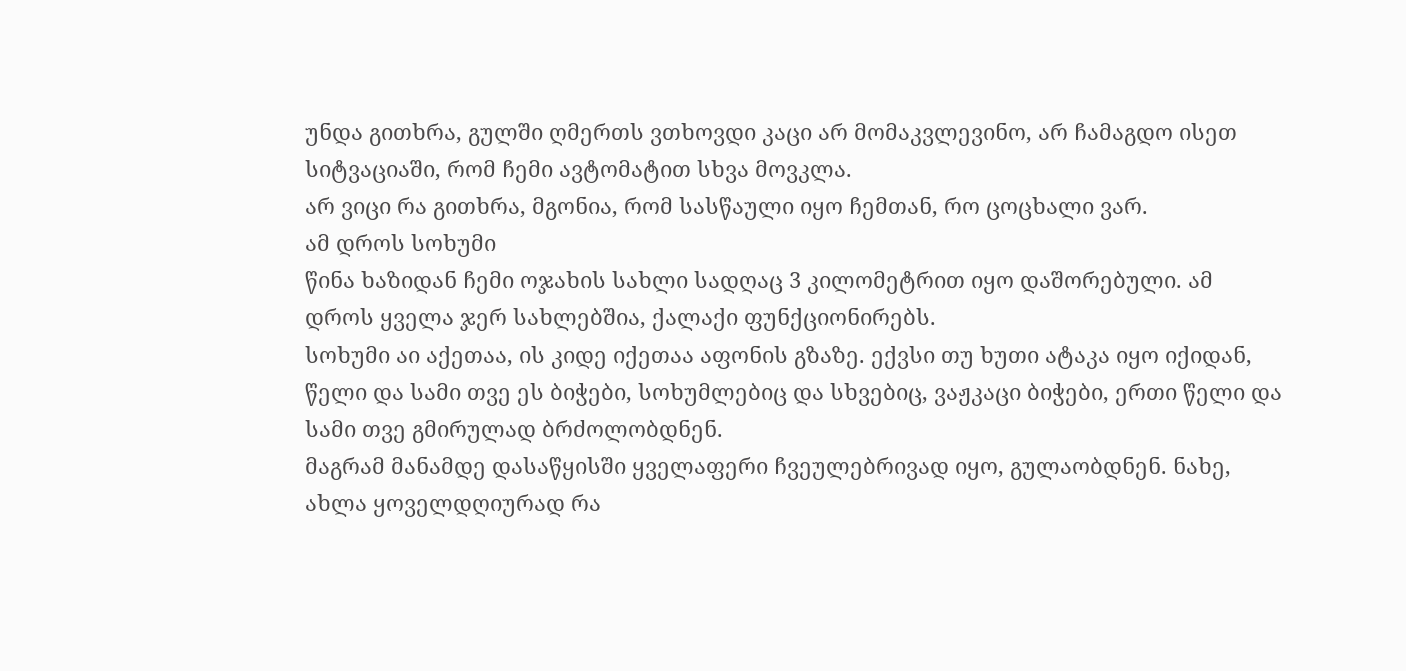უნდა გითხრა, გულში ღმერთს ვთხოვდი კაცი არ მომაკვლევინო, არ ჩამაგდო ისეთ სიტვაციაში, რომ ჩემი ავტომატით სხვა მოვკლა.
არ ვიცი რა გითხრა, მგონია, რომ სასწაული იყო ჩემთან, რო ცოცხალი ვარ.
ამ დროს სოხუმი
წინა ხაზიდან ჩემი ოჯახის სახლი სადღაც 3 კილომეტრით იყო დაშორებული. ამ დროს ყველა ჯერ სახლებშია, ქალაქი ფუნქციონირებს.
სოხუმი აი აქეთაა, ის კიდე იქეთაა აფონის გზაზე. ექვსი თუ ხუთი ატაკა იყო იქიდან, წელი და სამი თვე ეს ბიჭები, სოხუმლებიც და სხვებიც, ვაჟკაცი ბიჭები, ერთი წელი და სამი თვე გმირულად ბრძოლობდნენ.
მაგრამ მანამდე დასაწყისში ყველაფერი ჩვეულებრივად იყო, გულაობდნენ. ნახე, ახლა ყოველდღიურად რა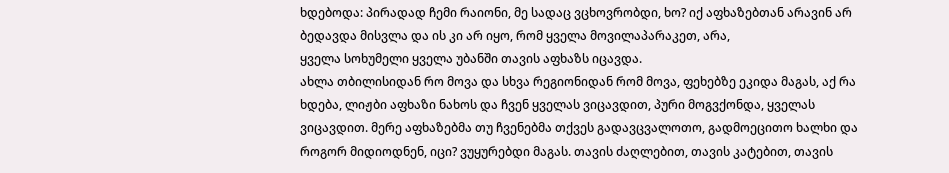ხდებოდა: პირადად ჩემი რაიონი, მე სადაც ვცხოვრობდი, ხო? იქ აფხაზებთან არავინ არ ბედავდა მისვლა და ის კი არ იყო, რომ ყველა მოვილაპარაკეთ, არა,
ყველა სოხუმელი ყველა უბანში თავის აფხაზს იცავდა.
ახლა თბილისიდან რო მოვა და სხვა რეგიონიდან რომ მოვა, ფეხებზე ეკიდა მაგას, აქ რა ხდება, ლიჟბი აფხაზი ნახოს და ჩვენ ყველას ვიცავდით, პური მოგვქონდა, ყველას ვიცავდით. მერე აფხაზებმა თუ ჩვენებმა თქვეს გადავცვალოთო, გადმოეცითო ხალხი და როგორ მიდიოდნენ, იცი? ვუყურებდი მაგას. თავის ძაღლებით, თავის კატებით, თავის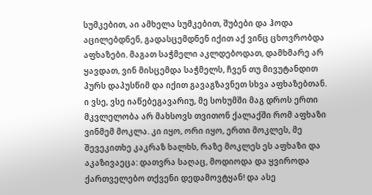სუმკებით, აი ამხელა სუმკებით, შუბები და ჰოდა აცილებდნენ, გადასცემდნენ იქით აქ ვინც ცხოვრობდა აფხაზები. მაგათ საჭმელი აკლდებოდათ, დამხმარე არ ყავდათ, ვინ მისცემდა საჭმელს, ჩვენ თუ მივუტანდით პურს დაპუსწიმ და იქით გავაგზავნეთ სხვა აფხაზებთან.
ი ვსე, ვსე იაწებეგავარიუ, მე სოხუმში მაგ დროს ერთი მკვლელობა არ მახსოვს თვითონ ქალაქში რომ აფხაზი ვინმემ მოკლა. კი იყო, ორი იყო, ერთი მოკლეს, მე შევეკითხე კაკრაზ ხალხს, რაზე მოკლეს ეს აფხაზი და აკაზივაეცა: დათვრა საღაც, მოდიოდა და ყვიროდა ქართველებო თქვენი დედამოვტყან! და ასე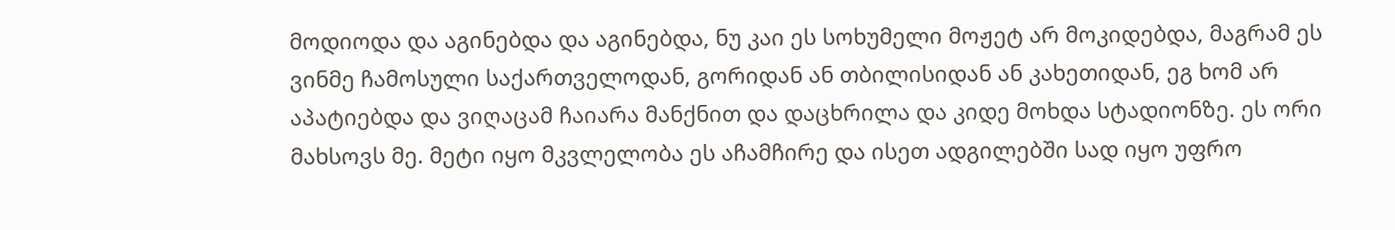მოდიოდა და აგინებდა და აგინებდა, ნუ კაი ეს სოხუმელი მოჟეტ არ მოკიდებდა, მაგრამ ეს ვინმე ჩამოსული საქართველოდან, გორიდან ან თბილისიდან ან კახეთიდან, ეგ ხომ არ აპატიებდა და ვიღაცამ ჩაიარა მანქნით და დაცხრილა და კიდე მოხდა სტადიონზე. ეს ორი მახსოვს მე. მეტი იყო მკვლელობა ეს აჩამჩირე და ისეთ ადგილებში სად იყო უფრო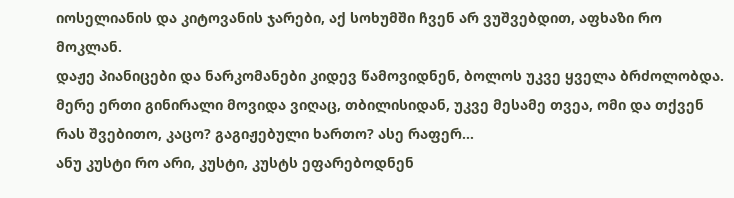იოსელიანის და კიტოვანის ჯარები, აქ სოხუმში ჩვენ არ ვუშვებდით, აფხაზი რო მოკლან.
დაჟე პიანიცები და ნარკომანები კიდევ წამოვიდნენ, ბოლოს უკვე ყველა ბრძოლობდა.
მერე ერთი გინირალი მოვიდა ვიღაც, თბილისიდან, უკვე მესამე თვეა, ომი და თქვენ რას შვებითო, კაცო? გაგიჟებული ხართო? ასე რაფერ…
ანუ კუსტი რო არი, კუსტი, კუსტს ეფარებოდნენ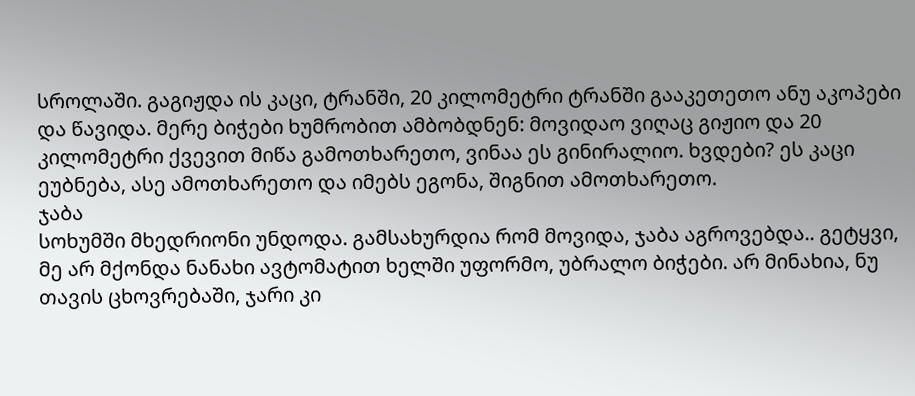სროლაში. გაგიჟდა ის კაცი, ტრანში, 20 კილომეტრი ტრანში გააკეთეთო ანუ აკოპები და წავიდა. მერე ბიჭები ხუმრობით ამბობდნენ: მოვიდაო ვიღაც გიჟიო და 20 კილომეტრი ქვევით მიწა გამოთხარეთო, ვინაა ეს გინირალიო. ხვდები? ეს კაცი ეუბნება, ასე ამოთხარეთო და იმებს ეგონა, შიგნით ამოთხარეთო.
ჯაბა
სოხუმში მხედრიონი უნდოდა. გამსახურდია რომ მოვიდა, ჯაბა აგროვებდა.. გეტყვი, მე არ მქონდა ნანახი ავტომატით ხელში უფორმო, უბრალო ბიჭები. არ მინახია, ნუ თავის ცხოვრებაში, ჯარი კი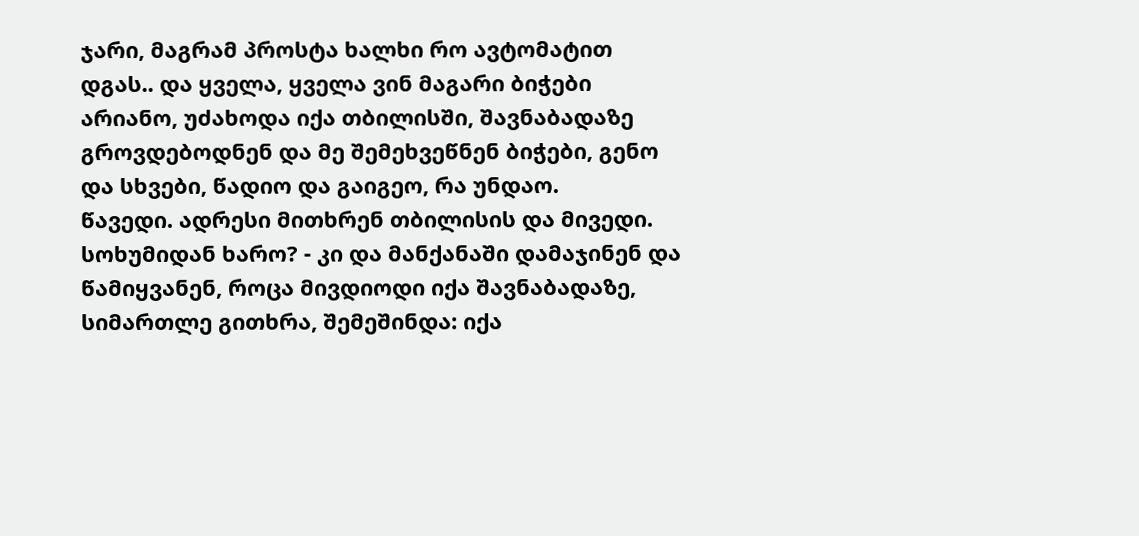ჯარი, მაგრამ პროსტა ხალხი რო ავტომატით დგას.. და ყველა, ყველა ვინ მაგარი ბიჭები არიანო, უძახოდა იქა თბილისში, შავნაბადაზე გროვდებოდნენ და მე შემეხვეწნენ ბიჭები, გენო და სხვები, წადიო და გაიგეო, რა უნდაო.
წავედი. ადრესი მითხრენ თბილისის და მივედი. სოხუმიდან ხარო? - კი და მანქანაში დამაჯინენ და წამიყვანენ, როცა მივდიოდი იქა შავნაბადაზე, სიმართლე გითხრა, შემეშინდა: იქა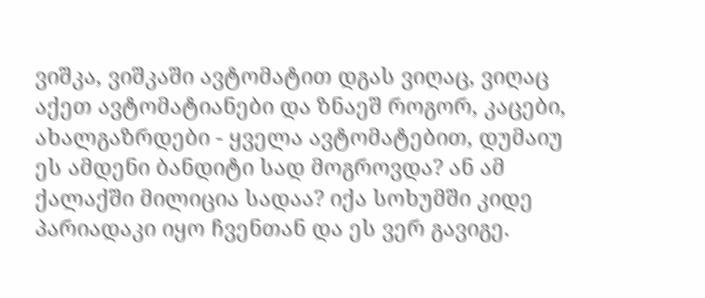ვიშკა, ვიშკაში ავტომატით დგას ვიღაც, ვიღაც აქეთ ავტომატიანები და ზნაეშ როგორ, კაცები, ახალგაზრდები - ყველა ავტომატებით, დუმაიუ ეს ამდენი ბანდიტი სად მოგროვდა? ან ამ ქალაქში მილიცია სადაა? იქა სოხუმში კიდე პარიადაკი იყო ჩვენთან და ეს ვერ გავიგე.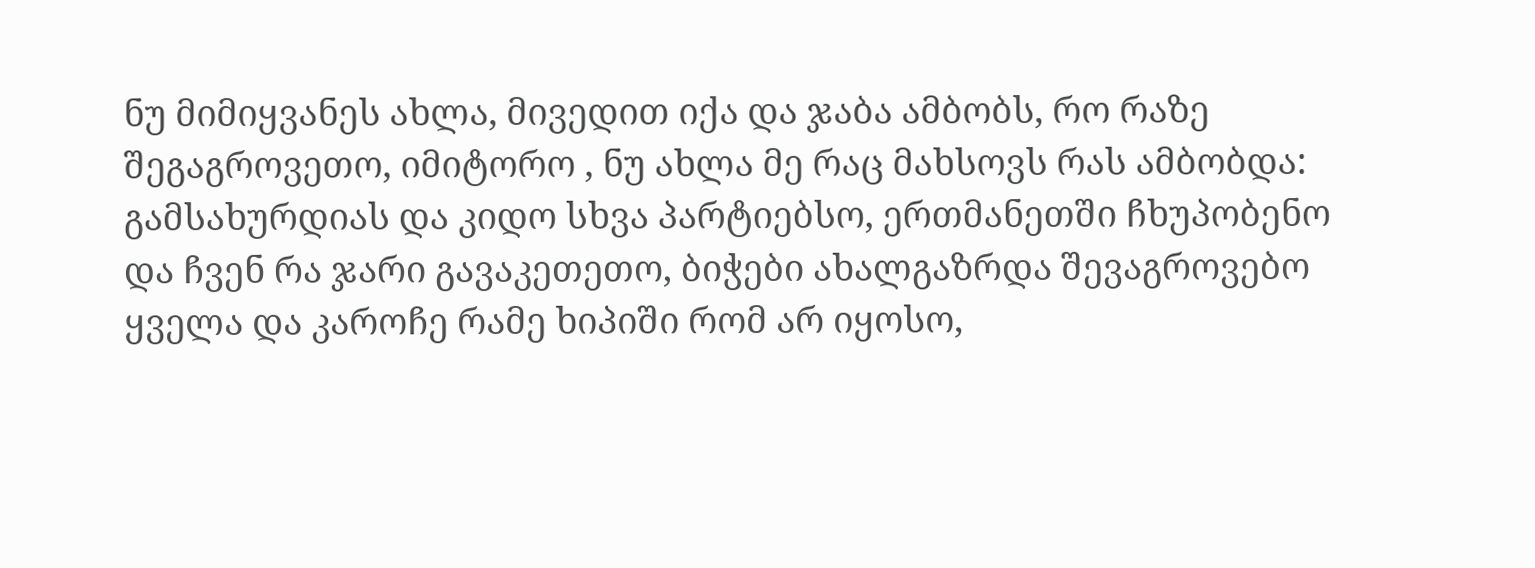ნუ მიმიყვანეს ახლა, მივედით იქა და ჯაბა ამბობს, რო რაზე შეგაგროვეთო, იმიტორო , ნუ ახლა მე რაც მახსოვს რას ამბობდა: გამსახურდიას და კიდო სხვა პარტიებსო, ერთმანეთში ჩხუპობენო და ჩვენ რა ჯარი გავაკეთეთო, ბიჭები ახალგაზრდა შევაგროვებო ყველა და კაროჩე რამე ხიპიში რომ არ იყოსო,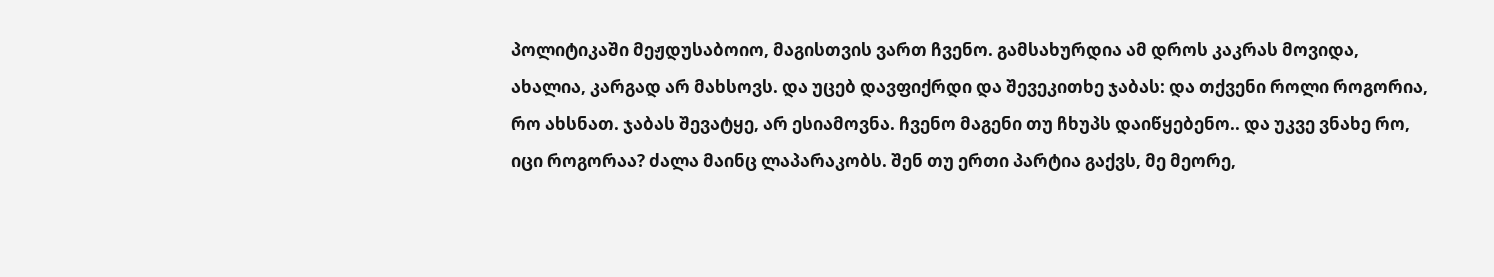პოლიტიკაში მეჟდუსაბოიო, მაგისთვის ვართ ჩვენო. გამსახურდია ამ დროს კაკრას მოვიდა, ახალია, კარგად არ მახსოვს. და უცებ დავფიქრდი და შევეკითხე ჯაბას: და თქვენი როლი როგორია, რო ახსნათ. ჯაბას შევატყე, არ ესიამოვნა. ჩვენო მაგენი თუ ჩხუპს დაიწყებენო.. და უკვე ვნახე რო, იცი როგორაა? ძალა მაინც ლაპარაკობს. შენ თუ ერთი პარტია გაქვს, მე მეორე,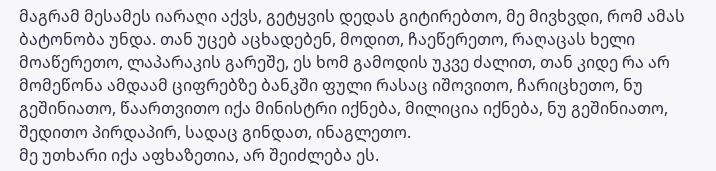მაგრამ მესამეს იარაღი აქვს, გეტყვის დედას გიტირებთო, მე მივხვდი, რომ ამას ბატონობა უნდა. თან უცებ აცხადებენ, მოდით, ჩაეწერეთო, რაღაცას ხელი მოაწერეთო, ლაპარაკის გარეშე, ეს ხომ გამოდის უკვე ძალით, თან კიდე რა არ მომეწონა ამდაამ ციფრებზე ბანკში ფული რასაც იშოვითო, ჩარიცხეთო, ნუ გეშინიათო, წაართვითო იქა მინისტრი იქნება, მილიცია იქნება, ნუ გეშინიათო, შედითო პირდაპირ, სადაც გინდათ, ინაგლეთო.
მე უთხარი იქა აფხაზეთია, არ შეიძლება ეს.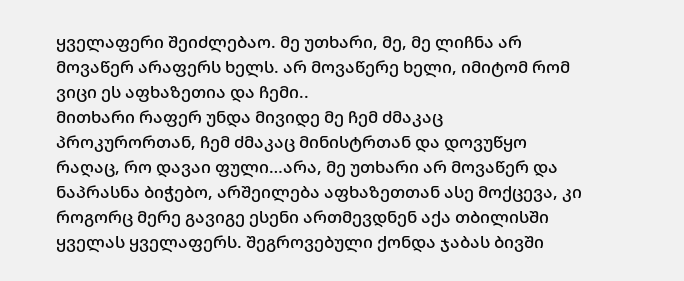ყველაფერი შეიძლებაო. მე უთხარი, მე, მე ლიჩნა არ მოვაწერ არაფერს ხელს. არ მოვაწერე ხელი, იმიტომ რომ ვიცი ეს აფხაზეთია და ჩემი..
მითხარი რაფერ უნდა მივიდე მე ჩემ ძმაკაც პროკურორთან, ჩემ ძმაკაც მინისტრთან და დოვუწყო რაღაც, რო დავაი ფული…არა, მე უთხარი არ მოვაწერ და ნაპრასნა ბიჭებო, არშეილება აფხაზეთთან ასე მოქცევა, კი როგორც მერე გავიგე ესენი ართმევდნენ აქა თბილისში ყველას ყველაფერს. შეგროვებული ქონდა ჯაბას ბივში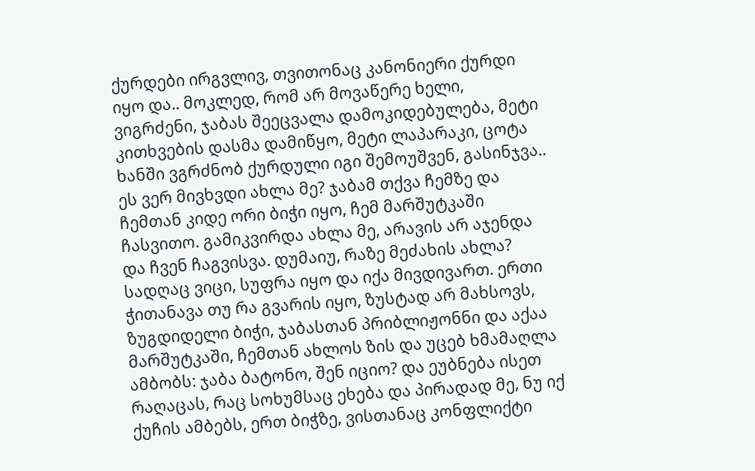ქურდები ირგვლივ, თვითონაც კანონიერი ქურდი იყო და.. მოკლედ, რომ არ მოვაწერე ხელი, ვიგრძენი, ჯაბას შეეცვალა დამოკიდებულება, მეტი კითხვების დასმა დამიწყო, მეტი ლაპარაკი, ცოტა ხანში ვგრძნობ ქურდული იგი შემოუშვენ, გასინჯვა.. ეს ვერ მივხვდი ახლა მე? ჯაბამ თქვა ჩემზე და ჩემთან კიდე ორი ბიჭი იყო, ჩემ მარშუტკაში ჩასვითო. გამიკვირდა ახლა მე, არავის არ აჯენდა და ჩვენ ჩაგვისვა. დუმაიუ, რაზე მეძახის ახლა? სადღაც ვიცი, სუფრა იყო და იქა მივდივართ. ერთი ჭითანავა თუ რა გვარის იყო, ზუსტად არ მახსოვს, ზუგდიდელი ბიჭი, ჯაბასთან პრიბლიჟონნი და აქაა მარშუტკაში, ჩემთან ახლოს ზის და უცებ ხმამაღლა ამბობს: ჯაბა ბატონო, შენ იციო? და ეუბნება ისეთ რაღაცას, რაც სოხუმსაც ეხება და პირადად მე, ნუ იქ ქუჩის ამბებს, ერთ ბიჭზე, ვისთანაც კონფლიქტი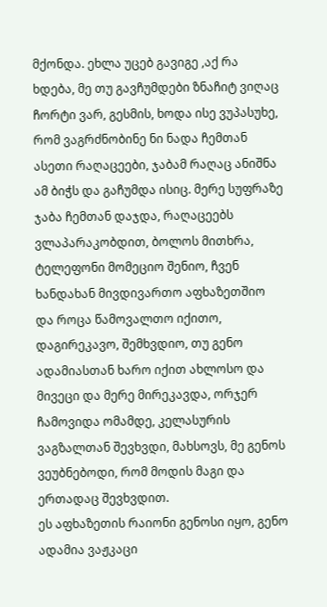მქონდა. ეხლა უცებ გავიგე ,აქ რა ხდება, მე თუ გავჩუმდები ზნაჩიტ ვიღაც ჩორტი ვარ, გესმის, ხოდა ისე ვუპასუხე, რომ ვაგრძნობინე ნი ნადა ჩემთან ასეთი რაღაცეები, ჯაბამ რაღაც ანიშნა ამ ბიჭს და გაჩუმდა ისიც. მერე სუფრაზე ჯაბა ჩემთან დაჯდა, რაღაცეებს ვლაპარაკობდით, ბოლოს მითხრა, ტელეფონი მომეციო შენიო, ჩვენ ხანდახან მივდივართო აფხაზეთშიო და როცა წამოვალთო იქითო, დაგირეკავო, შემხვდიო, თუ გენო ადამიასთან ხარო იქით ახლოსო და მივეცი და მერე მირეკავდა, ორჯერ ჩამოვიდა ომამდე, კელასურის ვაგზალთან შევხვდი, მახსოვს, მე გენოს ვეუბნებოდი, რომ მოდის მაგი და ერთადაც შევხვდით.
ეს აფხაზეთის რაიონი გენოსი იყო, გენო ადამია ვაჟკაცი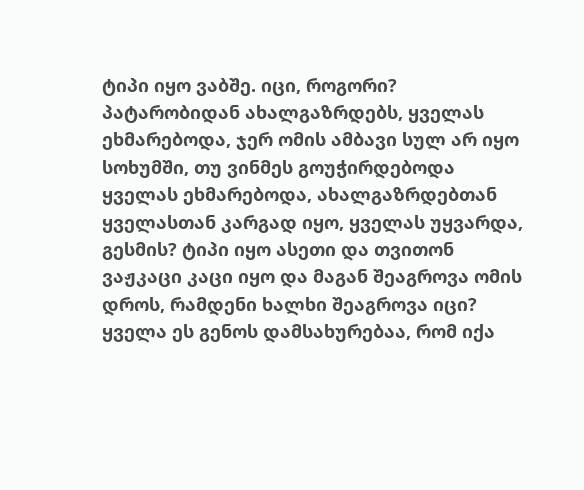ტიპი იყო ვაბშე. იცი, როგორი? პატარობიდან ახალგაზრდებს, ყველას ეხმარებოდა, ჯერ ომის ამბავი სულ არ იყო სოხუმში, თუ ვინმეს გოუჭირდებოდა ყველას ეხმარებოდა, ახალგაზრდებთან ყველასთან კარგად იყო, ყველას უყვარდა, გესმის? ტიპი იყო ასეთი და თვითონ ვაჟკაცი კაცი იყო და მაგან შეაგროვა ომის დროს, რამდენი ხალხი შეაგროვა იცი? ყველა ეს გენოს დამსახურებაა, რომ იქა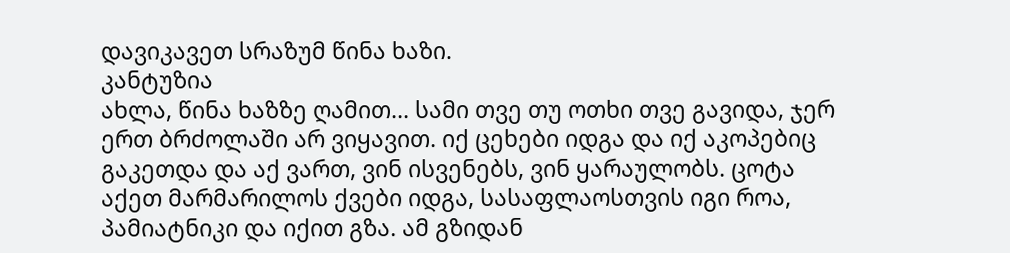დავიკავეთ სრაზუმ წინა ხაზი.
კანტუზია
ახლა, წინა ხაზზე ღამით… სამი თვე თუ ოთხი თვე გავიდა, ჯერ ერთ ბრძოლაში არ ვიყავით. იქ ცეხები იდგა და იქ აკოპებიც გაკეთდა და აქ ვართ, ვინ ისვენებს, ვინ ყარაულობს. ცოტა აქეთ მარმარილოს ქვები იდგა, სასაფლაოსთვის იგი როა, პამიატნიკი და იქით გზა. ამ გზიდან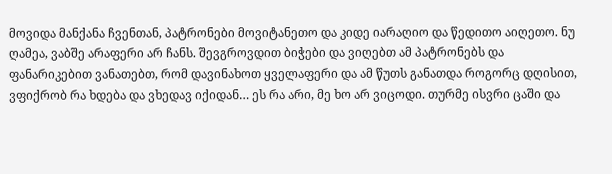მოვიდა მანქანა ჩვენთან, პატრონები მოვიტანეთო და კიდე იარაღიო და წედითო აიღეთო. ნუ ღამეა, ვაბშე არაფერი არ ჩანს. შევგროვდით ბიჭები და ვიღებთ ამ პატრონებს და ფანარიკებით ვანათებთ, რომ დავინახოთ ყველაფერი და ამ წუთს განათდა როგორც დღისით, ვფიქრობ რა ხდება და ვხედავ იქიდან… ეს რა არი, მე ხო არ ვიცოდი. თურმე ისვრი ცაში და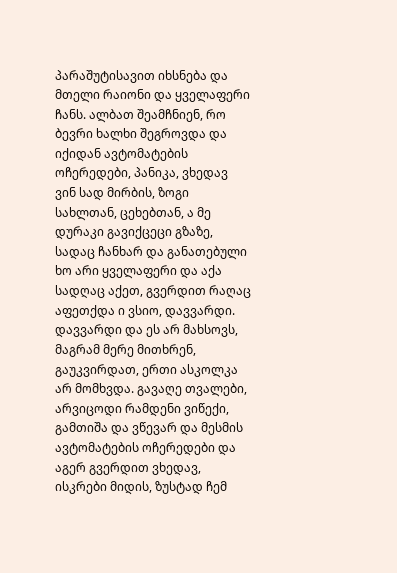პარაშუტისავით იხსნება და მთელი რაიონი და ყველაფერი ჩანს. ალბათ შეამჩნიენ, რო ბევრი ხალხი შეგროვდა და იქიდან ავტომატების ოჩერედები, პანიკა, ვხედავ ვინ სად მირბის, ზოგი სახლთან, ცეხებთან, ა მე დურაკი გავიქცეცი გზაზე, სადაც ჩანხარ და განათებული ხო არი ყველაფერი და აქა სადღაც აქეთ, გვერდით რაღაც აფეთქდა ი ვსიო, დავვარდი. დავვარდი და ეს არ მახსოვს, მაგრამ მერე მითხრენ, გაუკვირდათ, ერთი ასკოლკა არ მომხვდა. გავაღე თვალები, არვიცოდი რამდენი ვიწექი, გამთიშა და ვწევარ და მესმის ავტომატების ოჩერედები და აგერ გვერდით ვხედავ, ისკრები მიდის, ზუსტად ჩემ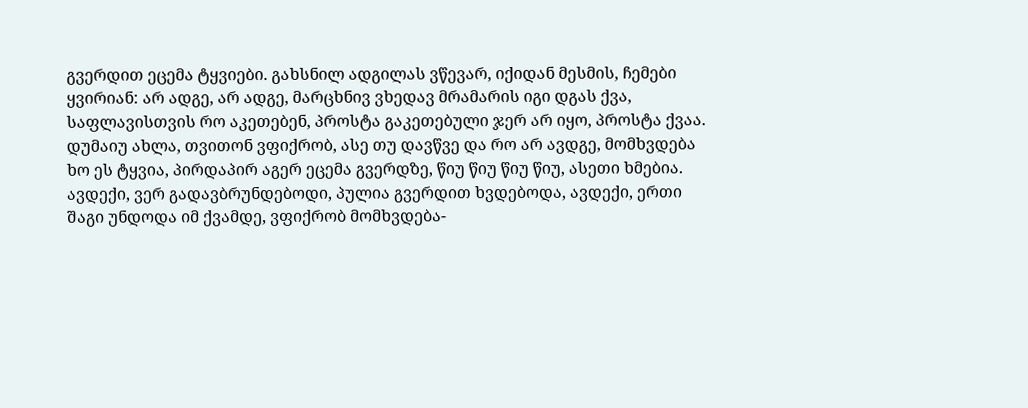გვერდით ეცემა ტყვიები. გახსნილ ადგილას ვწევარ, იქიდან მესმის, ჩემები ყვირიან: არ ადგე, არ ადგე, მარცხნივ ვხედავ მრამარის იგი დგას ქვა, საფლავისთვის რო აკეთებენ, პროსტა გაკეთებული ჯერ არ იყო, პროსტა ქვაა.
დუმაიუ ახლა, თვითონ ვფიქრობ, ასე თუ დავწვე და რო არ ავდგე, მომხვდება ხო ეს ტყვია, პირდაპირ აგერ ეცემა გვერდზე, წიუ წიუ წიუ წიუ, ასეთი ხმებია.
ავდექი, ვერ გადავბრუნდებოდი, პულია გვერდით ხვდებოდა, ავდექი, ერთი შაგი უნდოდა იმ ქვამდე, ვფიქრობ მომხვდება-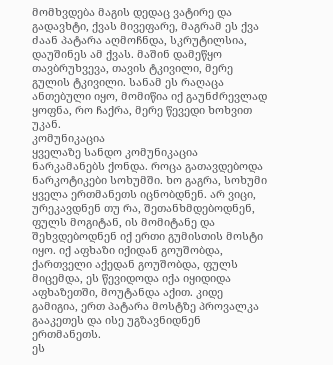მომხვდება მაგის დედაც ვატირე და გადავხტი, ქვას მივეფარე, მაგრამ ეს ქვა ძაან პატარა აღმოჩნდა, სკრუტილსია, დაუშინეს ამ ქვას. მაშინ დამეწყო თავბრუხვევა, თავის ტკივილი, მერე გულის ტკივილი. სანამ ეს რაღაცა ანთებული იყო, მომიწია იქ გაუნძრევლად ყოფნა, რო ჩაქრა, მერე წევედი ხოხვით უკან.
კომუნიკაცია
ყველაზე სანდო კომუნიკაცია ნარკამანებს ქონდა. როცა გათავდებოდა ნარკოტიკები სოხუმში. ხო გაგრა, სოხუმი ყველა ერთმანეთს იცნობდნენ. არ ვიცი, ურეკავდნენ თუ რა, შეთანხმდებოდნენ, ფულს მოგიტან, ის მომიტანე და შეხვდებოდნენ იქ ერთი გუმისთის მოსტი იყო. იქ აფხაზი იქიდან გოუშობდა, ქართველი აქედან გოუშობდა, ფულს მიცემდა, ეს წევიდოდა იქა იყიდიდა აფხაზეთში, მოუტანდა აქით. კიდე გამიგია, ერთ პატარა მოსტზე პროვალკა გააკეთეს და ისე უგზავნიდნენ ერთმანეთს.
ეს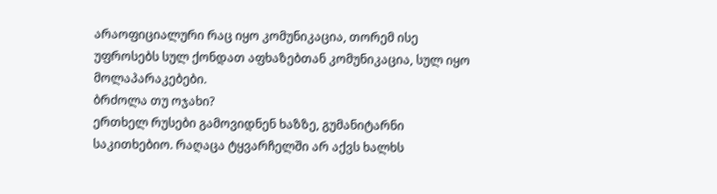არაოფიციალური რაც იყო კომუნიკაცია, თორემ ისე უფროსებს სულ ქონდათ აფხაზებთან კომუნიკაცია, სულ იყო მოლაპარაკებები.
ბრძოლა თუ ოჯახი?
ერთხელ რუსები გამოვიდნენ ხაზზე, გუმანიტარნი საკითხებიო. რაღაცა ტყვარჩელში არ აქვს ხალხს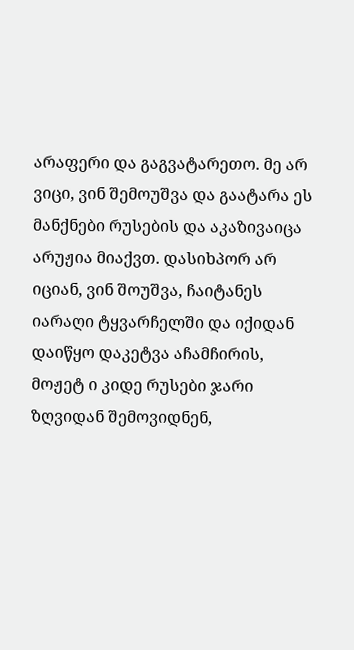არაფერი და გაგვატარეთო. მე არ ვიცი, ვინ შემოუშვა და გაატარა ეს მანქნები რუსების და აკაზივაიცა არუჟია მიაქვთ. დასიხპორ არ იციან, ვინ შოუშვა, ჩაიტანეს იარაღი ტყვარჩელში და იქიდან დაიწყო დაკეტვა აჩამჩირის, მოჟეტ ი კიდე რუსები ჯარი ზღვიდან შემოვიდნენ,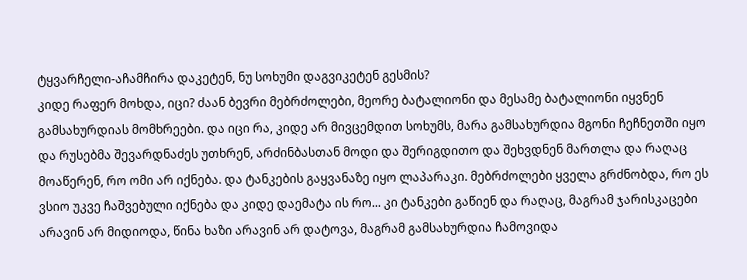ტყვარჩელი-აჩამჩირა დაკეტენ, ნუ სოხუმი დაგვიკეტენ გესმის?
კიდე რაფერ მოხდა, იცი? ძაან ბევრი მებრძოლები, მეორე ბატალიონი და მესამე ბატალიონი იყვნენ გამსახურდიას მომხრეები. და იცი რა, კიდე არ მივცემდით სოხუმს, მარა გამსახურდია მგონი ჩეჩნეთში იყო და რუსებმა შევარდნაძეს უთხრენ, არძინბასთან მოდი და შერიგდითო და შეხვდნენ მართლა და რაღაც მოაწერენ, რო ომი არ იქნება. და ტანკების გაყვანაზე იყო ლაპარაკი. მებრძოლები ყველა გრძნობდა, რო ეს ვსიო უკვე ჩაშვებული იქნება და კიდე დაემატა ის რო... კი ტანკები გაწიენ და რაღაც, მაგრამ ჯარისკაცები არავინ არ მიდიოდა, წინა ხაზი არავინ არ დატოვა, მაგრამ გამსახურდია ჩამოვიდა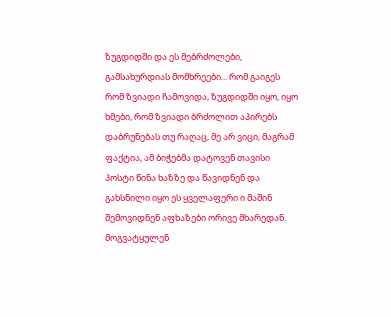ზუგდიდში და ეს მებრძოლები, გამსახურდიას მომხრეები... რომ გაიგეს რომ ზვიადი ჩამოვიდა, ზუგდიდში იყო, იყო ხმები, რომ ზვიადი ბრძოლით აპირებს დაბრუნებას თუ რაღაც, მე არ ვიცი, მაგრამ ფაქტია, ამ ბიჭებმა დატოვენ თავისი პოსტი წინა ხაზზე და წავიდნენ და გახსნილი იყო ეს ყველაფერი ი მაშინ შემოვიდნენ აფხაზები ორივე მხარედან.
მოგვატყულენ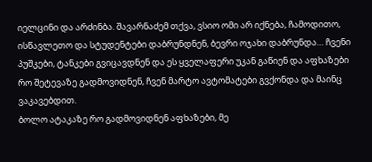იელცინი და არძინბა. შავარნაძემ თქვა, ვსიო ომი არ იქნება, ჩამოდითო, ისწავლეთო და სტუდენტები დაბრუნდნენ, ბევრი ოჯახი დაბრუნდა… ჩვენი პუშკები, ტანკები გვიცავდნენ და ეს ყველაფერი უკან გაწიენ და აფხაზები რო შეტევაზე გადმოვიდნენ, ჩვენ მარტო ავტომატები გვქონდა და მაინც ვაკავებდით.
ბოლო ატაკაზე რო გადმოვიდნენ აფხაზები, მე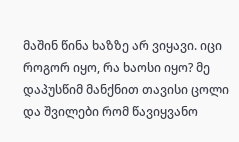მაშინ წინა ხაზზე არ ვიყავი. იცი როგორ იყო, რა ხაოსი იყო? მე დაპუსწიმ მანქნით თავისი ცოლი და შვილები რომ წავიყვანო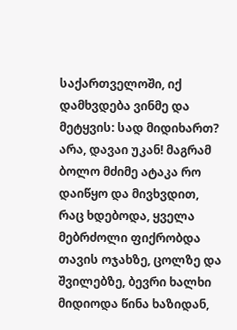საქართველოში, იქ დამხვდება ვინმე და მეტყვის: სად მიდიხართ? არა, დავაი უკან! მაგრამ ბოლო მძიმე ატაკა რო დაიწყო და მივხვდით, რაც ხდებოდა, ყველა მებრძოლი ფიქრობდა თავის ოჯახზე, ცოლზე და შვილებზე, ბევრი ხალხი მიდიოდა წინა ხაზიდან,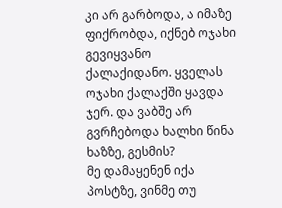კი არ გარბოდა, ა იმაზე ფიქრობდა, იქნებ ოჯახი გევიყვანო ქალაქიდანო. ყველას ოჯახი ქალაქში ყავდა ჯერ. და ვაბშე არ გვრჩებოდა ხალხი წინა ხაზზე, გესმის?
მე დამაყენენ იქა პოსტზე, ვინმე თუ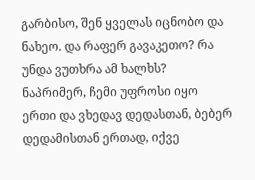გარბისო, შენ ყველას იცნობო და ნახეო. და რაფერ გავაკეთო? რა უნდა ვუთხრა ამ ხალხს? ნაპრიმერ, ჩემი უფროსი იყო ერთი და ვხედავ დედასთან, ბებერ დედამისთან ერთად, იქვე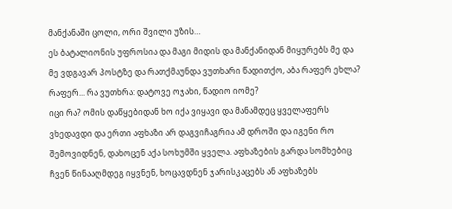მანქანაში ცოლი, ორი შვილი უზის…
ეს ბატალიონის უფროსია და მაგი მიდის და მანქანიდან მიყურებს მე და მე ვდგავარ პოსტზე და რათქმაუნდა ვუთხარი წადითქო, აბა რაფერ ეხლა? რაფერ... რა ვუთხრა: დატოვე ოჯახი, წადიო იომე?
იცი რა? ომის დაწყებიდან ხო იქა ვიყავი და მანამდეც ყველაფერს ვხედავდი და ერთი აფხაზი არ დაგვიჩაგრია ამ დროში და იგენი რო შემოვიდნენ, დახოცენ აქა სოხუმში ყველა. აფხაზების გარდა სომხებიც ჩვენ წინააღმდეგ იყვნენ, ხოცავდნენ ჯარისკაცებს ან აფხაზებს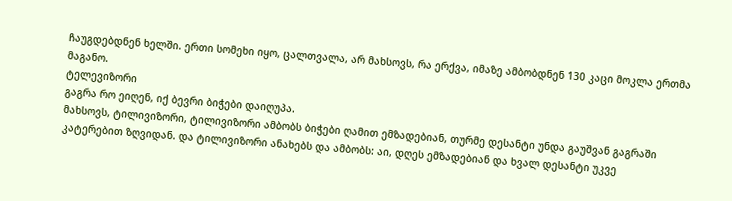ჩაუგდებდნენ ხელში. ერთი სომეხი იყო, ცალთვალა, არ მახსოვს, რა ერქვა, იმაზე ამბობდნენ 130 კაცი მოკლა ერთმა მაგანო.
ტელევიზორი
გაგრა რო ეიღენ, იქ ბევრი ბიჭები დაიღუპა.
მახსოვს, ტილივიზორი, ტილივიზორი ამბობს ბიჭები ღამით ემზადებიან, თურმე დესანტი უნდა გაუშვან გაგრაში კატერებით ზღვიდან. და ტილივიზორი ანახებს და ამბობს: აი, დღეს ემზადებიან და ხვალ დესანტი უკვე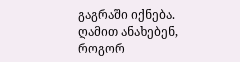გაგრაში იქნება. ღამით ანახებენ, როგორ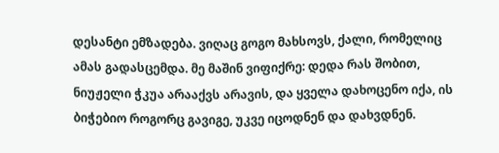დესანტი ემზადება. ვიღაც გოგო მახსოვს, ქალი, რომელიც ამას გადასცემდა. მე მაშინ ვიფიქრე: დედა რას შობით, ნიუჟელი ჭკუა არააქვს არავის, და ყველა დახოცენო იქა, ის ბიჭებიო როგორც გავიგე, უკვე იცოდნენ და დახვდნენ.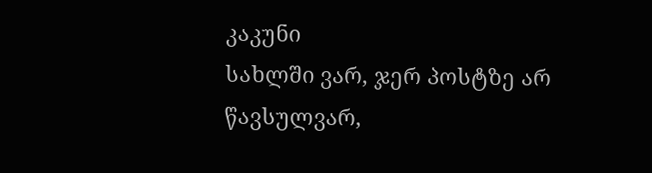კაკუნი
სახლში ვარ, ჯერ პოსტზე არ წავსულვარ,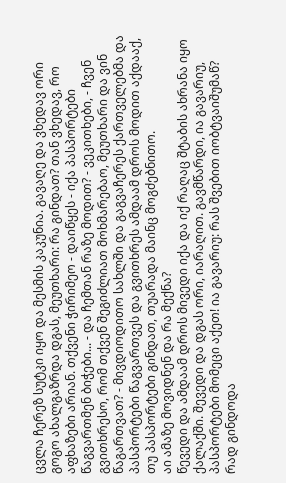ცვლა ჩერეზ სუტკი იყო და მესმის კაკუნია. გავაღე და ვხედავ ორი გოგო ახალგაზრდა დგას, მეუთხარი: რა გინდათ? თან ვხედავ, რო აფხაზები არიან. თქვენი ჭირიმეო - დაიწყეს - იქა პასპორტები წაგვართმენ ბიჭები... - და ჩემთან რაზე მოდით? - ვეკითხები, - ჩვენ გვითხრესო, რომ თქვენ შეგიძლიათ მოხმარებაო, მეუთხარი და ვინ წაგართვათ? - მივდიოდითო სახლში და გაგვაჩერეს ქართველებმა და პასპორტები წაგვართვეს და გვითხრეს ამდაამ დროს მოდით აქდააქ, თუ პასპორტები გინდათ, თუარადა მაინც მოგძებნითო.
აი ამაზე მოვიდნენ და რა მექნა?
წევედი და ამდაამ დროს მივედი იქა და იქ რაღაც შტაბის ახრანა იყო ქალაქში. შევედი და დგას ორი, იარაღით. გავმწარდი, ია გავარიუ, პასპორტები მომეცი აქეთ! ია გავარიუ: რას შვებით იობტვაიშუმაწ? რად გინდოდა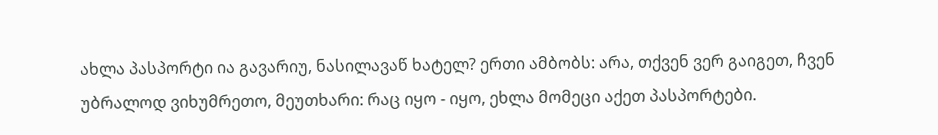ახლა პასპორტი ია გავარიუ, ნასილავაწ ხატელ? ერთი ამბობს: არა, თქვენ ვერ გაიგეთ, ჩვენ უბრალოდ ვიხუმრეთო, მეუთხარი: რაც იყო - იყო, ეხლა მომეცი აქეთ პასპორტები.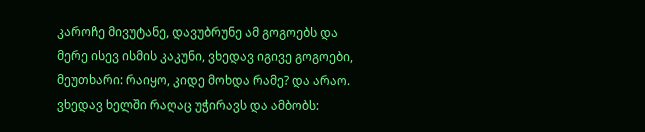კაროჩე მივუტანე, დავუბრუნე ამ გოგოებს და მერე ისევ ისმის კაკუნი, ვხედავ იგივე გოგოები, მეუთხარი: რაიყო, კიდე მოხდა რამე? და არაო. ვხედავ ხელში რაღაც უჭირავს და ამბობს: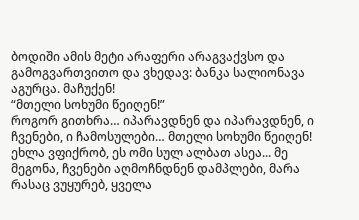ბოდიში ამის მეტი არაფერი არაგვაქვსო და გამოგვართვითო და ვხედავ: ბანკა სალიონავა აგურცა. მაჩუქენ!
“მთელი სოხუმი წეიღენ!”
როგორ გითხრა… იპარავდნენ და იპარავდნენ, ი ჩვენები, ი ჩამოსულები… მთელი სოხუმი წეიღენ!
ეხლა ვფიქრობ, ეს ომი სულ ალბათ ასეა... მე მეგონა, ჩვენები აღმოჩნდნენ დამპლები, მარა რასაც ვუყურებ, ყველა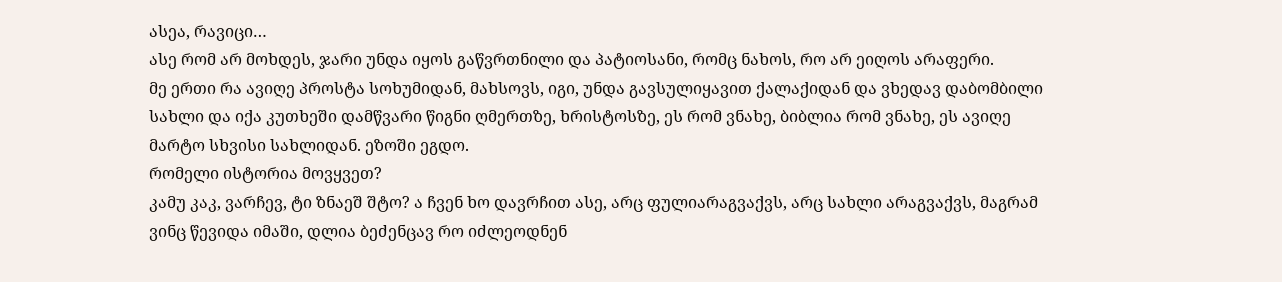ასეა, რავიცი…
ასე რომ არ მოხდეს, ჯარი უნდა იყოს გაწვრთნილი და პატიოსანი, რომც ნახოს, რო არ ეიღოს არაფერი.
მე ერთი რა ავიღე პროსტა სოხუმიდან, მახსოვს, იგი, უნდა გავსულიყავით ქალაქიდან და ვხედავ დაბომბილი სახლი და იქა კუთხეში დამწვარი წიგნი ღმერთზე, ხრისტოსზე, ეს რომ ვნახე, ბიბლია რომ ვნახე, ეს ავიღე მარტო სხვისი სახლიდან. ეზოში ეგდო.
რომელი ისტორია მოვყვეთ?
კამუ კაკ, ვარჩევ, ტი ზნაეშ შტო? ა ჩვენ ხო დავრჩით ასე, არც ფულიარაგვაქვს, არც სახლი არაგვაქვს, მაგრამ ვინც წევიდა იმაში, დლია ბეძენცავ რო იძლეოდნენ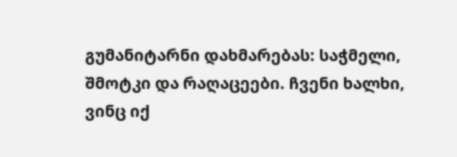გუმანიტარნი დახმარებას: საჭმელი, შმოტკი და რაღაცეები. ჩვენი ხალხი, ვინც იქ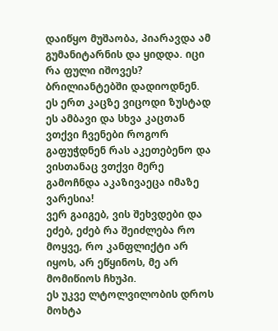დაიწყო მუშაობა, პიარავდა ამ გუმანიტარნის და ყიდდა. იცი რა ფული იშოვეს? ბრილიანტებში დადიოდნენ. ეს ერთ კაცზე ვიცოდი ზუსტად ეს ამბავი და სხვა კაცთან ვთქვი ჩვენები როგორ გაფუჭდნენ რას აკეთებენო და ვისთანაც ვთქვი მერე გამოჩნდა აკაზივაეცა იმაზე ვარესია!
ვერ გაიგებ, ვის შეხვდები და ეძებ, ეძებ რა შეიძლება რო მოყვე, რო კანფლიქტი არ იყოს, არ ეწყინოს, მე არ მომიწიოს ჩხუპი.
ეს უკვე ლტოლვილობის დროს მოხტა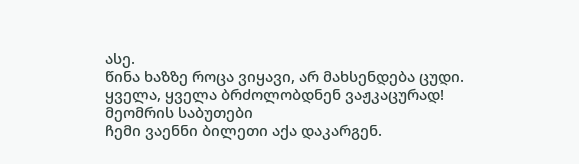ასე.
წინა ხაზზე როცა ვიყავი, არ მახსენდება ცუდი.
ყველა, ყველა ბრძოლობდნენ ვაჟკაცურად!
მეომრის საბუთები
ჩემი ვაენნი ბილეთი აქა დაკარგენ.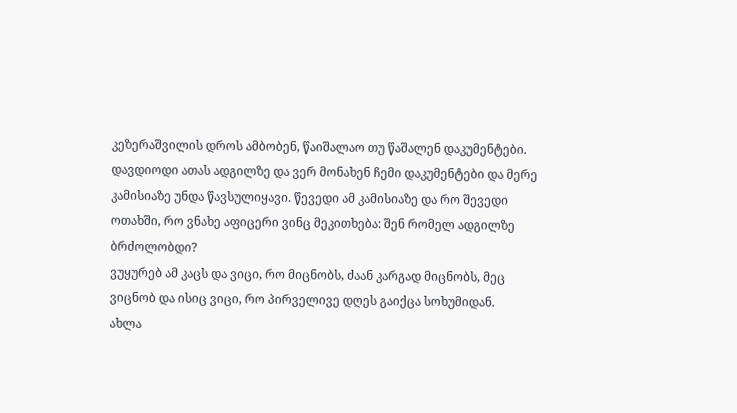კეზერაშვილის დროს ამბობენ, წაიშალაო თუ წაშალენ დაკუმენტები.
დავდიოდი ათას ადგილზე და ვერ მონახენ ჩემი დაკუმენტები და მერე კამისიაზე უნდა წავსულიყავი. წევედი ამ კამისიაზე და რო შევედი ოთახში, რო ვნახე აფიცერი ვინც მეკითხება: შენ რომელ ადგილზე ბრძოლობდი?
ვუყურებ ამ კაცს და ვიცი, რო მიცნობს, ძაან კარგად მიცნობს, მეც ვიცნობ და ისიც ვიცი, რო პირველივე დღეს გაიქცა სოხუმიდან.
ახლა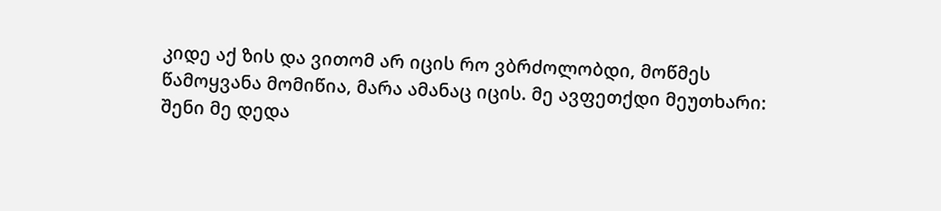კიდე აქ ზის და ვითომ არ იცის რო ვბრძოლობდი, მოწმეს წამოყვანა მომიწია, მარა ამანაც იცის. მე ავფეთქდი მეუთხარი: შენი მე დედა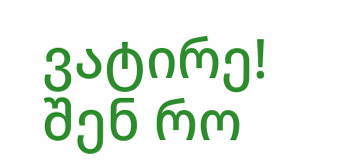ვატირე! შენ რო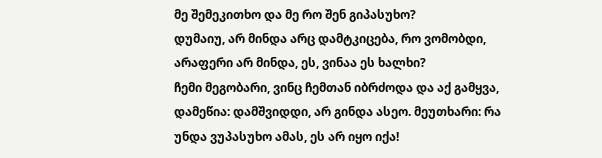მე შემეკითხო და მე რო შენ გიპასუხო?
დუმაიუ, არ მინდა არც დამტკიცება, რო ვომობდი, არაფერი არ მინდა, ეს, ვინაა ეს ხალხი?
ჩემი მეგობარი, ვინც ჩემთან იბრძოდა და აქ გამყვა, დამეწია: დამშვიდდი, არ გინდა ასეო. მეუთხარი: რა უნდა ვუპასუხო ამას, ეს არ იყო იქა!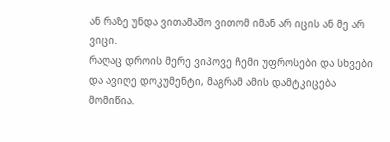ან რაზე უნდა ვითამაშო ვითომ იმან არ იცის ან მე არ ვიცი.
რაღაც დროის მერე ვიპოვე ჩემი უფროსები და სხვები და ავიღე დოკუმენტი, მაგრამ ამის დამტკიცება მომიწია.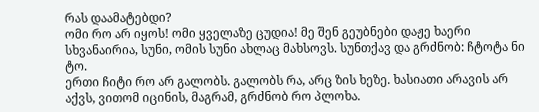რას დაამატებდი?
ომი რო არ იყოს! ომი ყველაზე ცუდია! მე შენ გეუბნები დაჟე ხაერი სხვანაირია, სუნი, ომის სუნი ახლაც მახსოვს. სუნთქავ და გრძნობ: ჩტოტა ნი ტო.
ერთი ჩიტი რო არ გალობს. გალობს რა, არც ზის ხეზე. ხასიათი არავის არ აქვს, ვითომ იცინის, მაგრამ, გრძნობ რო პლოხა.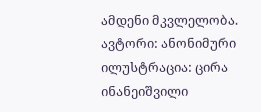ამდენი მკვლელობა.
ავტორი: ანონიმური
ილუსტრაცია: ცირა ინანეიშვილი